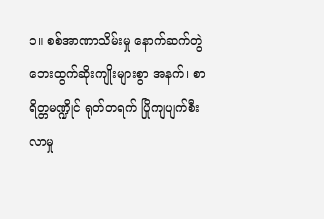၁။ စစ်အာဏာသိမ်းမှု နောက်ဆက်တွဲ ဘေးထွက်ဆိုးကျိုးများစွာ အနက်၊ စာရိတ္တမဏ္ဍိုင် ရုတ်တရက် ပြိုကျပျက်စီးလာမှု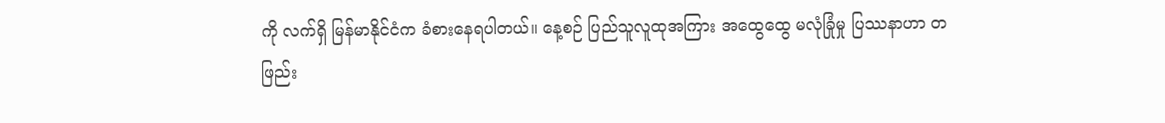ကို လက်ရှိ မြန်မာနိုင်ငံက ခံစားနေရပါတယ်။ နေ့စဉ် ပြည်သူလူထုအကြား အထွေထွေ မလုံခြုံမှု ပြဿနာဟာ တဖြည်း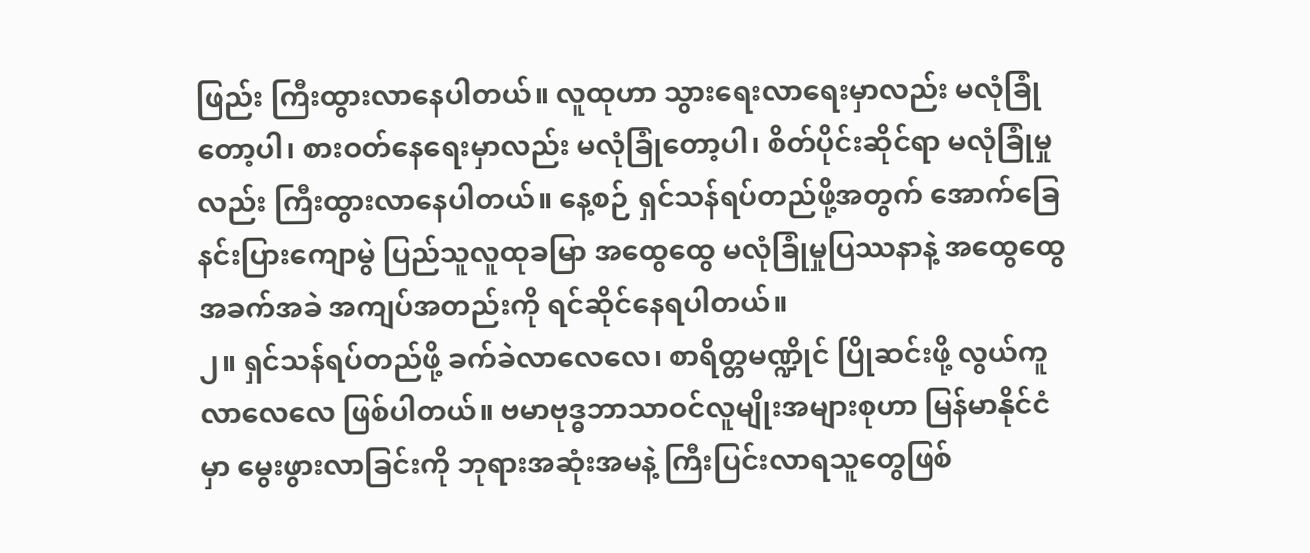ဖြည်း ကြီးထွားလာနေပါတယ်။ လူထုဟာ သွားရေးလာရေးမှာလည်း မလုံခြုံတော့ပါ၊ စားဝတ်နေရေးမှာလည်း မလုံခြုံတော့ပါ၊ စိတ်ပိုင်းဆိုင်ရာ မလုံခြုံမှုလည်း ကြီးထွားလာနေပါတယ်။ နေ့စဉ် ရှင်သန်ရပ်တည်ဖို့အတွက် အောက်ခြေနင်းပြားကျောမွဲ ပြည်သူလူထုခမြာ အထွေထွေ မလုံခြုံမှုပြဿနာနဲ့ အထွေထွေ အခက်အခဲ အကျပ်အတည်းကို ရင်ဆိုင်နေရပါတယ်။
၂။ ရှင်သန်ရပ်တည်ဖို့ ခက်ခဲလာလေလေ၊ စာရိတ္တမဏ္ဍိုင် ပြိုဆင်းဖို့ လွယ်ကူလာလေလေ ဖြစ်ပါတယ်။ ဗမာဗုဒ္ဓဘာသာဝင်လူမျိုးအများစုဟာ မြန်မာနိုင်ငံမှာ မွေးဖွားလာခြင်းကို ဘုရားအဆုံးအမနဲ့ ကြီးပြင်းလာရသူတွေဖြစ်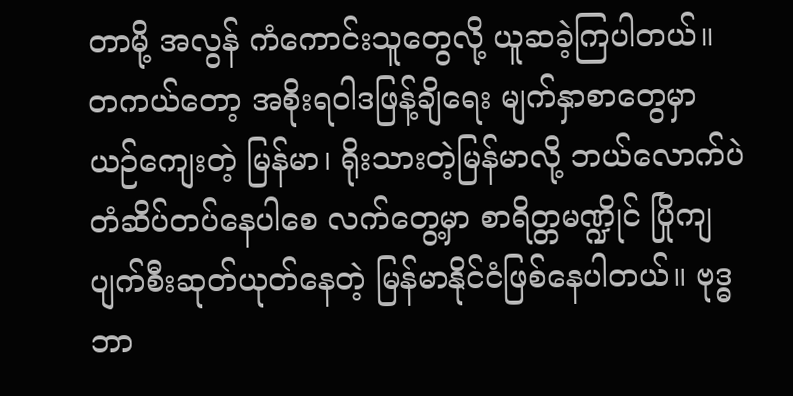တာမို့ အလွန် ကံကောင်းသူတွေလို့ ယူဆခဲ့ကြပါတယ်။ တကယ်တော့ အစိုးရဝါဒဖြန့်ချိရေး မျက်နှာစာတွေမှာ ယဉ်ကျေးတဲ့ မြန်မာ၊ ရိုးသားတဲ့မြန်မာလို့ ဘယ်လောက်ပဲ တံဆိပ်တပ်နေပါစေ လက်တွေ့မှာ စာရိတ္တမဏ္ဍိုင် ပြိုကျပျက်စီးဆုတ်ယုတ်နေတဲ့ မြန်မာနိုင်ငံဖြစ်နေပါတယ်။ ဗုဒ္ဓဘာ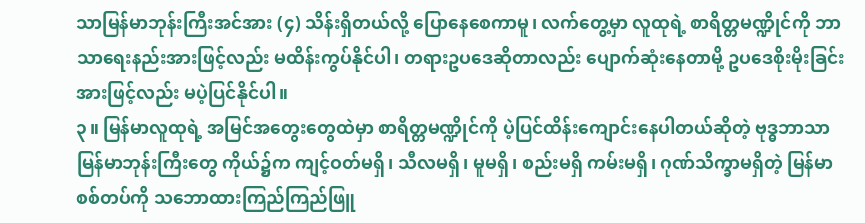သာမြန်မာဘုန်းကြီးအင်အား (၄) သိန်းရှိတယ်လို့ ပြောနေစေကာမူ၊ လက်တွေ့မှာ လူထုရဲ့ စာရိတ္တမဏ္ဍိုင်ကို ဘာသာရေးနည်းအားဖြင့်လည်း မထိန်းကွပ်နိုင်ပါ၊ တရားဥပဒေဆိုတာလည်း ပျောက်ဆုံးနေတာမို့ ဥပဒေစိုးမိုးခြင်းအားဖြင့်လည်း မပဲ့ပြင်နိုင်ပါ။
၃။ မြန်မာလူထုရဲ့ အမြင်အတွေးတွေထဲမှာ စာရိတ္တမဏ္ဍိုင်ကို ပဲ့ပြင်ထိန်းကျောင်းနေပါတယ်ဆိုတဲ့ ဗုဒ္ဓဘာသာမြန်မာဘုန်းကြီးတွေ ကိုယ်၌က ကျင့်ဝတ်မရှိ၊ သီလမရှိ၊ မူမရှိ၊ စည်းမရှိ ကမ်းမရှိ၊ ဂုဏ်သိက္ခာမရှိတဲ့ မြန်မာစစ်တပ်ကို သဘောထားကြည်ကြည်ဖြူ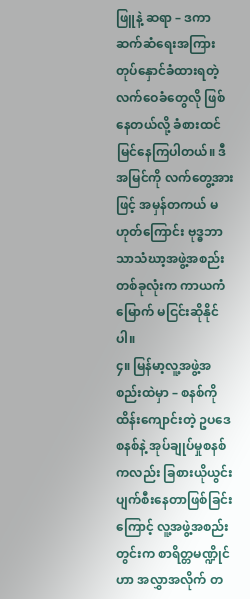ဖြူနဲ့ ဆရာ – ဒကာ ဆက်ဆံရေးအကြား တုပ်နှောင်ခံထားရတဲ့လက်ဝေခံတွေလို ဖြစ်နေတယ်လို့ ခံစားထင်မြင်နေကြပါတယ်။ ဒီအမြင်ကို လက်တွေ့အားဖြင့် အမှန်တကယ် မဟုတ်ကြောင်း ဗုဒ္ဓဘာသာသံဃာ့အဖွဲ့အစည်းတစ်ခုလုံးက ကာယကံမြောက် မငြင်းဆိုနိုင်ပါ။
၄။ မြန်မာ့လူ့အဖွဲ့အစည်းထဲမှာ – စနစ်ကို ထိန်းကျောင်းတဲ့ ဥပဒေစနစ်နဲ့ အုပ်ချုပ်မှုစနစ်ကလည်း ခြစားယိုယွင်းပျက်စီးနေတာဖြစ်ခြင်းကြောင့် လူ့အဖွဲ့အစည်းတွင်းက စာရိတ္တမဏ္ဍိုင်ဟာ အလွှာအလိုက် တ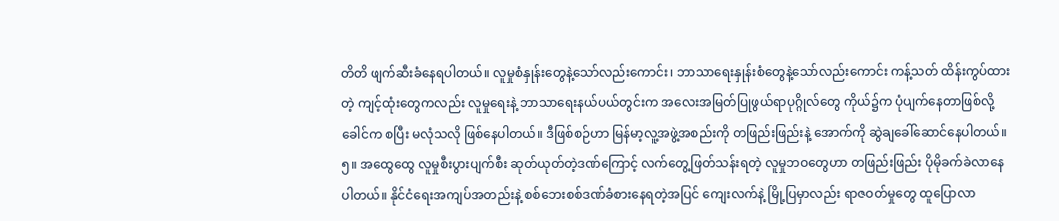တိတိ ဖျက်ဆီးခံနေရပါတယ်။ လူမှုစံနှုန်းတွေနဲ့သော်လည်းကောင်း၊ ဘာသာရေးနှုန်းစံတွေနဲ့သော်လည်းကောင်း ကန့်သတ် ထိန်းကွပ်ထားတဲ့ ကျင့်ထုံးတွေကလည်း လူမှုရေးနဲ့ ဘာသာရေးနယ်ပယ်တွင်းက အလေးအမြတ်ပြုဖွယ်ရာပုဂ္ဂိုလ်တွေ ကိုယ်၌က ပုံပျက်နေတာဖြစ်လို့ ခေါင်က စပြီး မလုံသလို ဖြစ်နေပါတယ်။ ဒီဖြစ်စဉ်ဟာ မြန်မာ့လူ့အဖွဲ့အစည်းကို တဖြည်းဖြည်းနဲ့ အောက်ကို ဆွဲချခေါ်ဆောင်နေပါတယ်။
၅။ အထွေထွေ လူမှုစီးပွားပျက်စီး ဆုတ်ယုတ်တဲ့ဒဏ်ကြောင့် လက်တွေ့ဖြတ်သန်းရတဲ့ လူမှုဘဝတွေဟာ တဖြည်းဖြည်း ပိုမိုခက်ခဲလာနေပါတယ်။ နိုင်ငံရေးအကျပ်အတည်းနဲ့ စစ်ဘေးစစ်ဒဏ်ခံစားနေရတဲ့အပြင် ကျေးလက်နဲ့ မြို့ပြမှာလည်း ရာဇဝတ်မှုတွေ ထူပြောလာ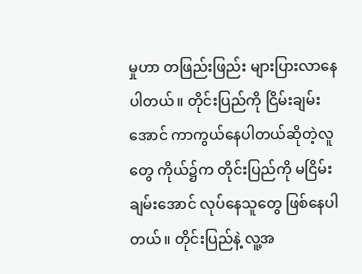မှုဟာ တဖြည်းဖြည်း များပြားလာနေပါတယ်။ တိုင်းပြည်ကို ငြိမ်းချမ်းအောင် ကာကွယ်နေပါတယ်ဆိုတဲ့လူတွေ ကိုယ်၌က တိုင်းပြည်ကို မငြိမ်းချမ်းအောင် လုပ်နေသူတွေ ဖြစ်နေပါတယ်။ တိုင်းပြည်နဲ့ လူ့အ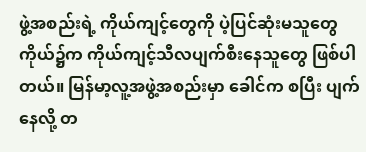ဖွဲ့အစည်းရဲ့ ကိုယ်ကျင့်တွေကို ပဲ့ပြင်ဆုံးမသူတွေ ကိုယ်၌က ကိုယ်ကျင့်သီလပျက်စီးနေသူတွေ ဖြစ်ပါတယ်။ မြန်မာ့လူ့အဖွဲ့အစည်းမှာ ခေါင်က စပြီး ပျက်နေလို့ တ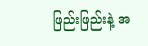ဖြည်းဖြည်းနဲ့ အ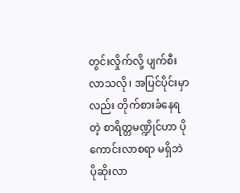တွင်းလှိုက်လို့ ပျက်စီးလာသလို၊ အပြင်ပိုင်းမှာလည်း တိုက်စားခံနေရတဲ့ စာရိတ္တမဏ္ဍိုင်ဟာ ပိုကောင်းလာစရာ မရှိဘဲ ပိုဆိုးလာ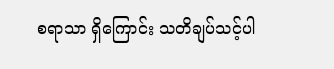စရာသာ ရှိကြောင်း သတိချပ်သင့်ပါ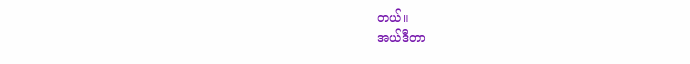တယ်။
အယ်ဒီတာ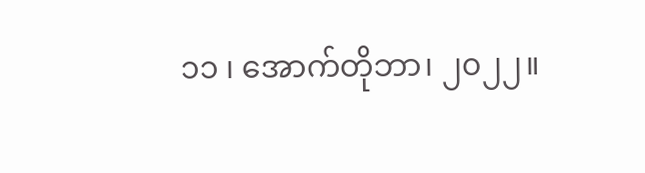၁၁ ၊ အောက်တိုဘာ၊ ၂၀၂၂။